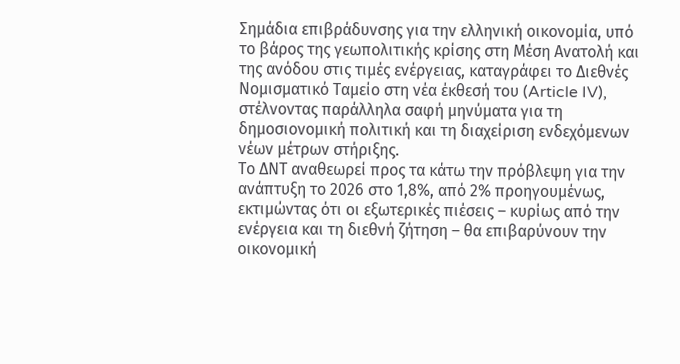Σημάδια επιβράδυνσης για την ελληνική οικονομία, υπό το βάρος της γεωπολιτικής κρίσης στη Μέση Ανατολή και της ανόδου στις τιμές ενέργειας, καταγράφει το Διεθνές Νομισματικό Ταμείο στη νέα έκθεσή του (Article IV), στέλνοντας παράλληλα σαφή μηνύματα για τη δημοσιονομική πολιτική και τη διαχείριση ενδεχόμενων νέων μέτρων στήριξης.
Το ΔΝΤ αναθεωρεί προς τα κάτω την πρόβλεψη για την ανάπτυξη το 2026 στο 1,8%, από 2% προηγουμένως, εκτιμώντας ότι οι εξωτερικές πιέσεις – κυρίως από την ενέργεια και τη διεθνή ζήτηση – θα επιβαρύνουν την οικονομική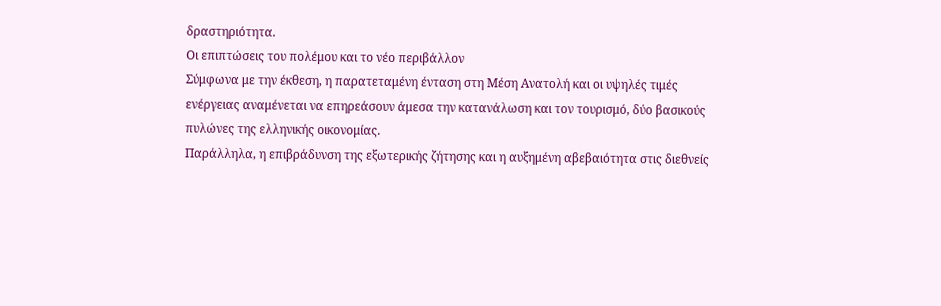δραστηριότητα.
Οι επιπτώσεις του πολέμου και το νέο περιβάλλον
Σύμφωνα με την έκθεση, η παρατεταμένη ένταση στη Μέση Ανατολή και οι υψηλές τιμές ενέργειας αναμένεται να επηρεάσουν άμεσα την κατανάλωση και τον τουρισμό, δύο βασικούς πυλώνες της ελληνικής οικονομίας.
Παράλληλα, η επιβράδυνση της εξωτερικής ζήτησης και η αυξημένη αβεβαιότητα στις διεθνείς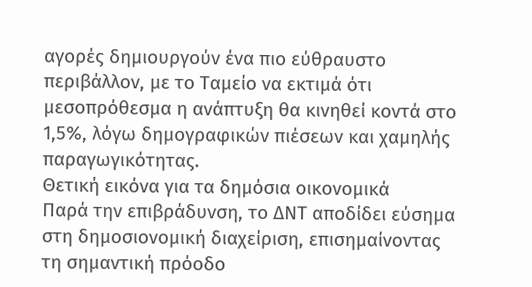αγορές δημιουργούν ένα πιο εύθραυστο περιβάλλον, με το Ταμείο να εκτιμά ότι μεσοπρόθεσμα η ανάπτυξη θα κινηθεί κοντά στο 1,5%, λόγω δημογραφικών πιέσεων και χαμηλής παραγωγικότητας.
Θετική εικόνα για τα δημόσια οικονομικά
Παρά την επιβράδυνση, το ΔΝΤ αποδίδει εύσημα στη δημοσιονομική διαχείριση, επισημαίνοντας τη σημαντική πρόοδο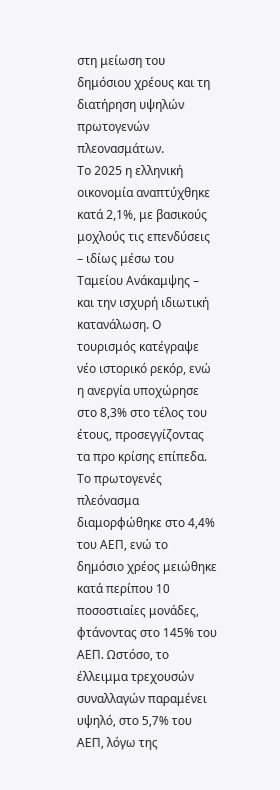στη μείωση του δημόσιου χρέους και τη διατήρηση υψηλών πρωτογενών πλεονασμάτων.
Το 2025 η ελληνική οικονομία αναπτύχθηκε κατά 2,1%, με βασικούς μοχλούς τις επενδύσεις – ιδίως μέσω του Ταμείου Ανάκαμψης – και την ισχυρή ιδιωτική κατανάλωση. Ο τουρισμός κατέγραψε νέο ιστορικό ρεκόρ, ενώ η ανεργία υποχώρησε στο 8,3% στο τέλος του έτους, προσεγγίζοντας τα προ κρίσης επίπεδα.
Το πρωτογενές πλεόνασμα διαμορφώθηκε στο 4,4% του ΑΕΠ, ενώ το δημόσιο χρέος μειώθηκε κατά περίπου 10 ποσοστιαίες μονάδες, φτάνοντας στο 145% του ΑΕΠ. Ωστόσο, το έλλειμμα τρεχουσών συναλλαγών παραμένει υψηλό, στο 5,7% του ΑΕΠ, λόγω της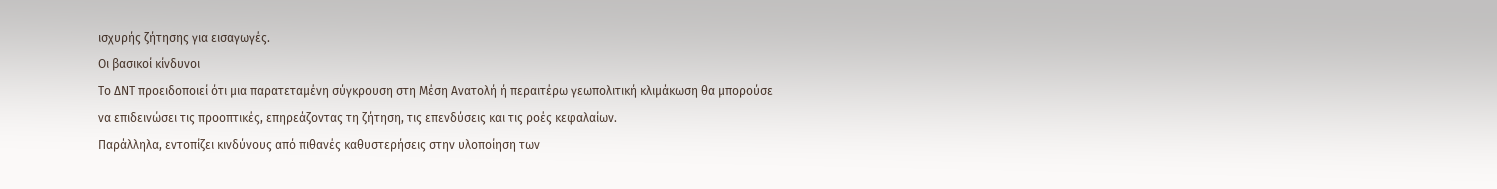ισχυρής ζήτησης για εισαγωγές.
Οι βασικοί κίνδυνοι
Το ΔΝΤ προειδοποιεί ότι μια παρατεταμένη σύγκρουση στη Μέση Ανατολή ή περαιτέρω γεωπολιτική κλιμάκωση θα μπορούσε να επιδεινώσει τις προοπτικές, επηρεάζοντας τη ζήτηση, τις επενδύσεις και τις ροές κεφαλαίων.
Παράλληλα, εντοπίζει κινδύνους από πιθανές καθυστερήσεις στην υλοποίηση των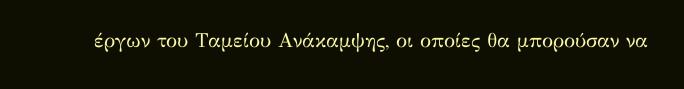έργων του Ταμείου Ανάκαμψης, οι οποίες θα μπορούσαν να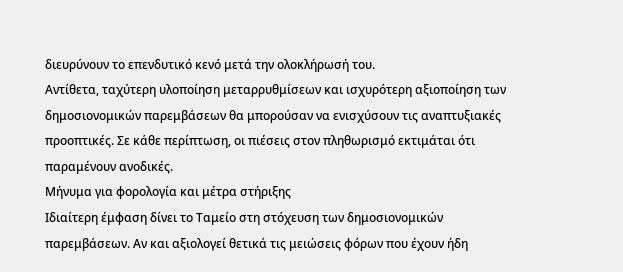διευρύνουν το επενδυτικό κενό μετά την ολοκλήρωσή του.
Αντίθετα, ταχύτερη υλοποίηση μεταρρυθμίσεων και ισχυρότερη αξιοποίηση των δημοσιονομικών παρεμβάσεων θα μπορούσαν να ενισχύσουν τις αναπτυξιακές προοπτικές. Σε κάθε περίπτωση, οι πιέσεις στον πληθωρισμό εκτιμάται ότι παραμένουν ανοδικές.
Μήνυμα για φορολογία και μέτρα στήριξης
Ιδιαίτερη έμφαση δίνει το Ταμείο στη στόχευση των δημοσιονομικών παρεμβάσεων. Αν και αξιολογεί θετικά τις μειώσεις φόρων που έχουν ήδη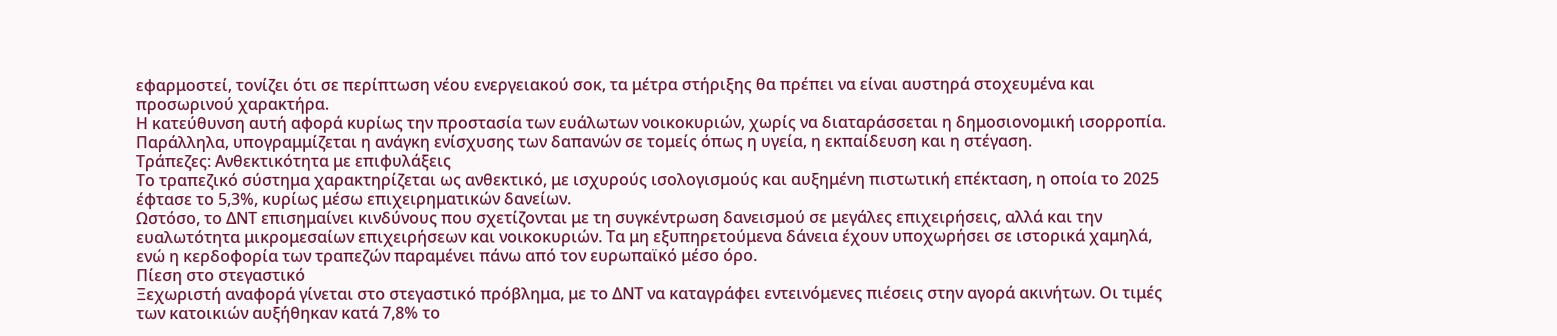εφαρμοστεί, τονίζει ότι σε περίπτωση νέου ενεργειακού σοκ, τα μέτρα στήριξης θα πρέπει να είναι αυστηρά στοχευμένα και προσωρινού χαρακτήρα.
Η κατεύθυνση αυτή αφορά κυρίως την προστασία των ευάλωτων νοικοκυριών, χωρίς να διαταράσσεται η δημοσιονομική ισορροπία. Παράλληλα, υπογραμμίζεται η ανάγκη ενίσχυσης των δαπανών σε τομείς όπως η υγεία, η εκπαίδευση και η στέγαση.
Τράπεζες: Ανθεκτικότητα με επιφυλάξεις
Το τραπεζικό σύστημα χαρακτηρίζεται ως ανθεκτικό, με ισχυρούς ισολογισμούς και αυξημένη πιστωτική επέκταση, η οποία το 2025 έφτασε το 5,3%, κυρίως μέσω επιχειρηματικών δανείων.
Ωστόσο, το ΔΝΤ επισημαίνει κινδύνους που σχετίζονται με τη συγκέντρωση δανεισμού σε μεγάλες επιχειρήσεις, αλλά και την ευαλωτότητα μικρομεσαίων επιχειρήσεων και νοικοκυριών. Τα μη εξυπηρετούμενα δάνεια έχουν υποχωρήσει σε ιστορικά χαμηλά, ενώ η κερδοφορία των τραπεζών παραμένει πάνω από τον ευρωπαϊκό μέσο όρο.
Πίεση στο στεγαστικό
Ξεχωριστή αναφορά γίνεται στο στεγαστικό πρόβλημα, με το ΔΝΤ να καταγράφει εντεινόμενες πιέσεις στην αγορά ακινήτων. Οι τιμές των κατοικιών αυξήθηκαν κατά 7,8% το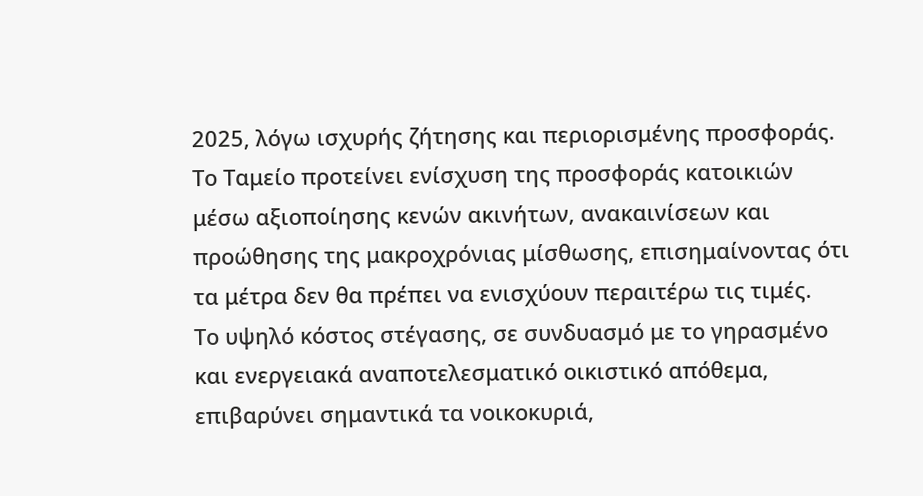2025, λόγω ισχυρής ζήτησης και περιορισμένης προσφοράς.
Το Ταμείο προτείνει ενίσχυση της προσφοράς κατοικιών μέσω αξιοποίησης κενών ακινήτων, ανακαινίσεων και προώθησης της μακροχρόνιας μίσθωσης, επισημαίνοντας ότι τα μέτρα δεν θα πρέπει να ενισχύουν περαιτέρω τις τιμές.
Το υψηλό κόστος στέγασης, σε συνδυασμό με το γηρασμένο και ενεργειακά αναποτελεσματικό οικιστικό απόθεμα, επιβαρύνει σημαντικά τα νοικοκυριά,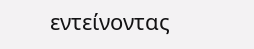εντείνοντας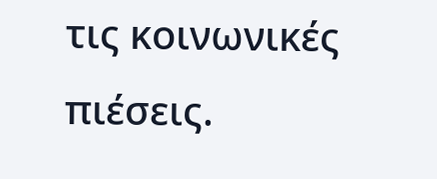τις κοινωνικές πιέσεις.